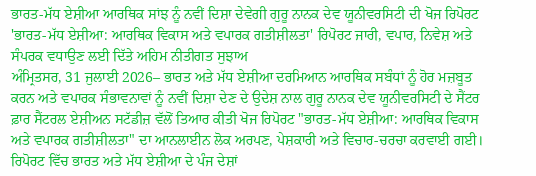ਭਾਰਤ-ਮੱਧ ਏਸ਼ੀਆ ਆਰਥਿਕ ਸਾਂਝ ਨੂੰ ਨਵੀਂ ਦਿਸ਼ਾ ਦੇਵੇਗੀ ਗੁਰੂ ਨਾਨਕ ਦੇਵ ਯੂਨੀਵਰਸਿਟੀ ਦੀ ਖੋਜ ਰਿਪੋਰਟ
'ਭਾਰਤ-ਮੱਧ ਏਸ਼ੀਆ: ਆਰਥਿਕ ਵਿਕਾਸ ਅਤੇ ਵਪਾਰਕ ਗਤੀਸ਼ੀਲਤਾ' ਰਿਪੋਰਟ ਜਾਰੀ, ਵਪਾਰ, ਨਿਵੇਸ਼ ਅਤੇ ਸੰਪਰਕ ਵਧਾਉਣ ਲਈ ਦਿੱਤੇ ਅਹਿਮ ਨੀਤੀਗਤ ਸੁਝਾਅ
ਅੰਮ੍ਰਿਤਸਰ, 31 ਜੁਲਾਈ 2026– ਭਾਰਤ ਅਤੇ ਮੱਧ ਏਸ਼ੀਆ ਦਰਮਿਆਨ ਆਰਥਿਕ ਸਬੰਧਾਂ ਨੂੰ ਹੋਰ ਮਜ਼ਬੂਤ ਕਰਨ ਅਤੇ ਵਪਾਰਕ ਸੰਭਾਵਨਾਵਾਂ ਨੂੰ ਨਵੀਂ ਦਿਸ਼ਾ ਦੇਣ ਦੇ ਉਦੇਸ਼ ਨਾਲ ਗੁਰੂ ਨਾਨਕ ਦੇਵ ਯੂਨੀਵਰਸਿਟੀ ਦੇ ਸੈਂਟਰ ਫ਼ਾਰ ਸੈਂਟਰਲ ਏਸ਼ੀਅਨ ਸਟੱਡੀਜ਼ ਵੱਲੋਂ ਤਿਆਰ ਕੀਤੀ ਖੋਜ ਰਿਪੋਰਟ "ਭਾਰਤ-ਮੱਧ ਏਸ਼ੀਆ: ਆਰਥਿਕ ਵਿਕਾਸ ਅਤੇ ਵਪਾਰਕ ਗਤੀਸ਼ੀਲਤਾ" ਦਾ ਆਨਲਾਈਨ ਲੋਕ ਅਰਪਣ, ਪੇਸ਼ਕਾਰੀ ਅਤੇ ਵਿਚਾਰ-ਚਰਚਾ ਕਰਵਾਈ ਗਈ। ਰਿਪੋਰਟ ਵਿੱਚ ਭਾਰਤ ਅਤੇ ਮੱਧ ਏਸ਼ੀਆ ਦੇ ਪੰਜ ਦੇਸ਼ਾਂ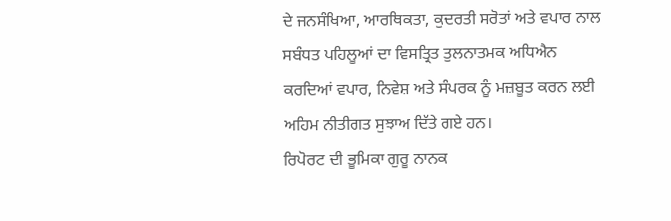ਦੇ ਜਨਸੰਖਿਆ, ਆਰਥਿਕਤਾ, ਕੁਦਰਤੀ ਸਰੋਤਾਂ ਅਤੇ ਵਪਾਰ ਨਾਲ ਸਬੰਧਤ ਪਹਿਲੂਆਂ ਦਾ ਵਿਸਤ੍ਰਿਤ ਤੁਲਨਾਤਮਕ ਅਧਿਐਨ ਕਰਦਿਆਂ ਵਪਾਰ, ਨਿਵੇਸ਼ ਅਤੇ ਸੰਪਰਕ ਨੂੰ ਮਜ਼ਬੂਤ ਕਰਨ ਲਈ ਅਹਿਮ ਨੀਤੀਗਤ ਸੁਝਾਅ ਦਿੱਤੇ ਗਏ ਹਨ।
ਰਿਪੋਰਟ ਦੀ ਭੂਮਿਕਾ ਗੁਰੂ ਨਾਨਕ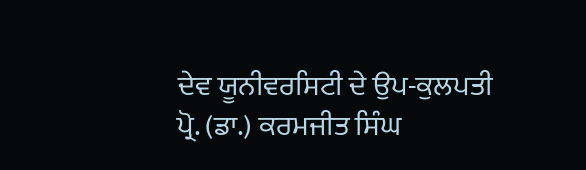ਦੇਵ ਯੂਨੀਵਰਸਿਟੀ ਦੇ ਉਪ-ਕੁਲਪਤੀ ਪ੍ਰੋ. (ਡਾ.) ਕਰਮਜੀਤ ਸਿੰਘ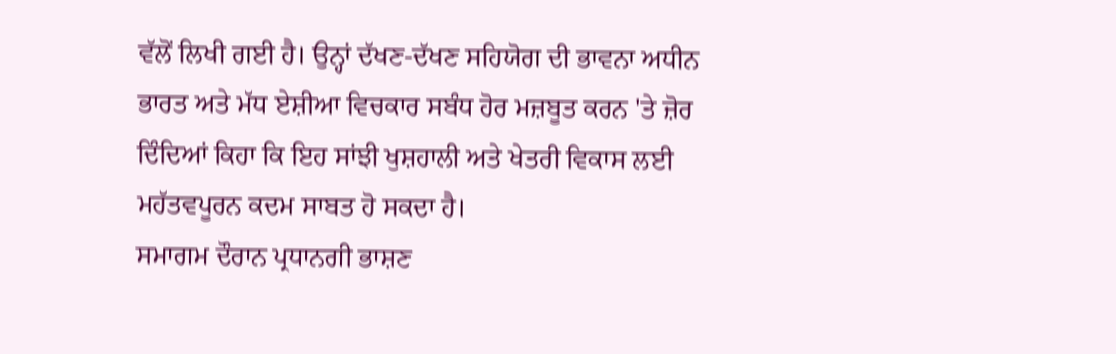ਵੱਲੋਂ ਲਿਖੀ ਗਈ ਹੈ। ਉਨ੍ਹਾਂ ਦੱਖਣ-ਦੱਖਣ ਸਹਿਯੋਗ ਦੀ ਭਾਵਨਾ ਅਧੀਨ ਭਾਰਤ ਅਤੇ ਮੱਧ ਏਸ਼ੀਆ ਵਿਚਕਾਰ ਸਬੰਧ ਹੋਰ ਮਜ਼ਬੂਤ ਕਰਨ 'ਤੇ ਜ਼ੋਰ ਦਿੰਦਿਆਂ ਕਿਹਾ ਕਿ ਇਹ ਸਾਂਝੀ ਖੁਸ਼ਹਾਲੀ ਅਤੇ ਖੇਤਰੀ ਵਿਕਾਸ ਲਈ ਮਹੱਤਵਪੂਰਨ ਕਦਮ ਸਾਬਤ ਹੋ ਸਕਦਾ ਹੈ।
ਸਮਾਗਮ ਦੌਰਾਨ ਪ੍ਰਧਾਨਗੀ ਭਾਸ਼ਣ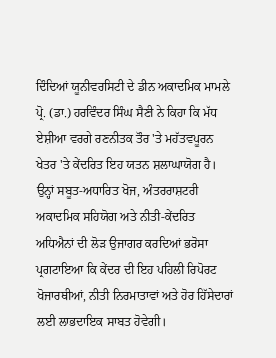ਦਿੰਦਿਆਂ ਯੂਨੀਵਰਸਿਟੀ ਦੇ ਡੀਨ ਅਕਾਦਮਿਕ ਮਾਮਲੇ ਪ੍ਰੋ. (ਡਾ.) ਹਰਵਿੰਦਰ ਸਿੰਘ ਸੈਣੀ ਨੇ ਕਿਹਾ ਕਿ ਮੱਧ ਏਸ਼ੀਆ ਵਰਗੇ ਰਣਨੀਤਕ ਤੌਰ 'ਤੇ ਮਹੱਤਵਪੂਰਨ ਖੇਤਰ 'ਤੇ ਕੇਂਦਰਿਤ ਇਹ ਯਤਨ ਸ਼ਲਾਘਾਯੋਗ ਹੈ। ਉਨ੍ਹਾਂ ਸਬੂਤ-ਅਧਾਰਿਤ ਖੋਜ, ਅੰਤਰਰਾਸ਼ਟਰੀ ਅਕਾਦਮਿਕ ਸਹਿਯੋਗ ਅਤੇ ਨੀਤੀ-ਕੇਂਦਰਿਤ ਅਧਿਐਨਾਂ ਦੀ ਲੋੜ ਉਜਾਗਰ ਕਰਦਿਆਂ ਭਰੋਸਾ ਪ੍ਰਗਟਾਇਆ ਕਿ ਕੇਂਦਰ ਦੀ ਇਹ ਪਹਿਲੀ ਰਿਪੋਰਟ ਖੋਜਾਰਥੀਆਂ, ਨੀਤੀ ਨਿਰਮਾਤਾਵਾਂ ਅਤੇ ਹੋਰ ਹਿੱਸੇਦਾਰਾਂ ਲਈ ਲਾਭਦਾਇਕ ਸਾਬਤ ਹੋਵੇਗੀ।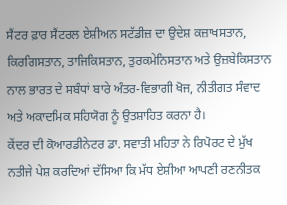ਸੈਂਟਰ ਫ਼ਾਰ ਸੈਂਟਰਲ ਏਸ਼ੀਅਨ ਸਟੱਡੀਜ਼ ਦਾ ਉਦੇਸ਼ ਕਜ਼ਾਖਸਤਾਨ, ਕਿਰਗਿਸਤਾਨ, ਤਾਜਿਕਿਸਤਾਨ, ਤੁਰਕਮੇਨਿਸਤਾਨ ਅਤੇ ਉਜ਼ਬੇਕਿਸਤਾਨ ਨਾਲ ਭਾਰਤ ਦੇ ਸਬੰਧਾਂ ਬਾਰੇ ਅੰਤਰ-ਵਿਭਾਗੀ ਖੋਜ, ਨੀਤੀਗਤ ਸੰਵਾਦ ਅਤੇ ਅਕਾਦਮਿਕ ਸਹਿਯੋਗ ਨੂੰ ਉਤਸ਼ਾਹਿਤ ਕਰਨਾ ਹੈ।
ਕੇਂਦਰ ਦੀ ਕੋਆਰਡੀਨੇਟਰ ਡਾ. ਸਵਾਤੀ ਮਹਿਤਾ ਨੇ ਰਿਪੋਰਟ ਦੇ ਮੁੱਖ ਨਤੀਜੇ ਪੇਸ਼ ਕਰਦਿਆਂ ਦੱਸਿਆ ਕਿ ਮੱਧ ਏਸ਼ੀਆ ਆਪਣੀ ਰਣਨੀਤਕ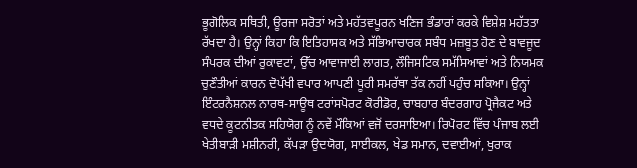ਭੂਗੋਲਿਕ ਸਥਿਤੀ, ਊਰਜਾ ਸਰੋਤਾਂ ਅਤੇ ਮਹੱਤਵਪੂਰਨ ਖਣਿਜ ਭੰਡਾਰਾਂ ਕਰਕੇ ਵਿਸ਼ੇਸ਼ ਮਹੱਤਤਾ ਰੱਖਦਾ ਹੈ। ਉਨ੍ਹਾਂ ਕਿਹਾ ਕਿ ਇਤਿਹਾਸਕ ਅਤੇ ਸੱਭਿਆਚਾਰਕ ਸਬੰਧ ਮਜ਼ਬੂਤ ਹੋਣ ਦੇ ਬਾਵਜੂਦ ਸੰਪਰਕ ਦੀਆਂ ਰੁਕਾਵਟਾਂ, ਉੱਚ ਆਵਾਜਾਈ ਲਾਗਤ, ਲੌਜਿਸਟਿਕ ਸਮੱਸਿਆਵਾਂ ਅਤੇ ਨਿਯਮਕ ਚੁਣੌਤੀਆਂ ਕਾਰਨ ਦੋਪੱਖੀ ਵਪਾਰ ਆਪਣੀ ਪੂਰੀ ਸਮਰੱਥਾ ਤੱਕ ਨਹੀਂ ਪਹੁੰਚ ਸਕਿਆ। ਉਨ੍ਹਾਂ ਇੰਟਰਨੈਸ਼ਨਲ ਨਾਰਥ-ਸਾਊਥ ਟਰਾਂਸਪੋਰਟ ਕੋਰੀਡੋਰ, ਚਾਬਹਾਰ ਬੰਦਰਗਾਹ ਪ੍ਰੋਜੈਕਟ ਅਤੇ ਵਧਦੇ ਕੂਟਨੀਤਕ ਸਹਿਯੋਗ ਨੂੰ ਨਵੇਂ ਮੌਕਿਆਂ ਵਜੋਂ ਦਰਸਾਇਆ। ਰਿਪੋਰਟ ਵਿੱਚ ਪੰਜਾਬ ਲਈ ਖੇਤੀਬਾੜੀ ਮਸ਼ੀਨਰੀ, ਕੱਪੜਾ ਉਦਯੋਗ, ਸਾਈਕਲ, ਖੇਡ ਸਮਾਨ, ਦਵਾਈਆਂ, ਖੁਰਾਕ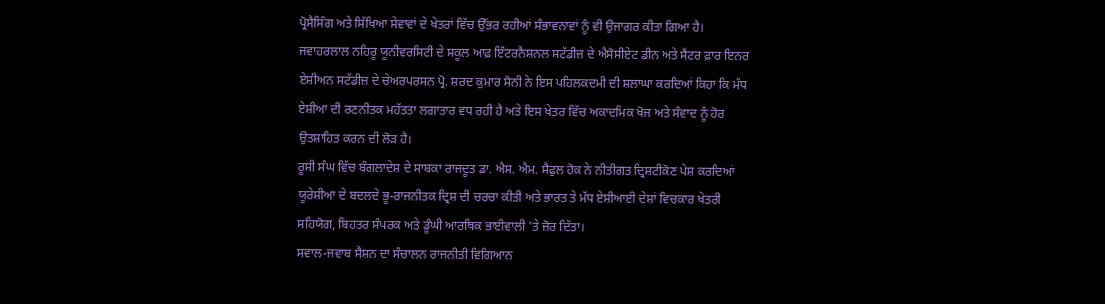ਪ੍ਰੋਸੈਸਿੰਗ ਅਤੇ ਸਿੱਖਿਆ ਸੇਵਾਵਾਂ ਦੇ ਖੇਤਰਾਂ ਵਿੱਚ ਉੱਭਰ ਰਹੀਆਂ ਸੰਭਾਵਨਾਵਾਂ ਨੂੰ ਵੀ ਉਜਾਗਰ ਕੀਤਾ ਗਿਆ ਹੈ।
ਜਵਾਹਰਲਾਲ ਨਹਿਰੂ ਯੂਨੀਵਰਸਿਟੀ ਦੇ ਸਕੂਲ ਆਫ਼ ਇੰਟਰਨੈਸ਼ਨਲ ਸਟੱਡੀਜ਼ ਦੇ ਐਸੋਸੀਏਟ ਡੀਨ ਅਤੇ ਸੈਂਟਰ ਫ਼ਾਰ ਇਨਰ ਏਸ਼ੀਅਨ ਸਟੱਡੀਜ਼ ਦੇ ਚੇਅਰਪਰਸਨ ਪ੍ਰੋ. ਸ਼ਰਦ ਕੁਮਾਰ ਸੋਨੀ ਨੇ ਇਸ ਪਹਿਲਕਦਮੀ ਦੀ ਸ਼ਲਾਘਾ ਕਰਦਿਆਂ ਕਿਹਾ ਕਿ ਮੱਧ ਏਸ਼ੀਆ ਦੀ ਰਣਨੀਤਕ ਮਹੱਤਤਾ ਲਗਾਤਾਰ ਵਧ ਰਹੀ ਹੈ ਅਤੇ ਇਸ ਖੇਤਰ ਵਿੱਚ ਅਕਾਦਮਿਕ ਖੋਜ ਅਤੇ ਸੰਵਾਦ ਨੂੰ ਹੋਰ ਉਤਸ਼ਾਹਿਤ ਕਰਨ ਦੀ ਲੋੜ ਹੈ।
ਰੂਸੀ ਸੰਘ ਵਿੱਚ ਬੰਗਲਾਦੇਸ਼ ਦੇ ਸਾਬਕਾ ਰਾਜਦੂਤ ਡਾ. ਐਸ. ਐਮ. ਸੈਫੁਲ ਹੋਕ ਨੇ ਨੀਤੀਗਤ ਦ੍ਰਿਸ਼ਟੀਕੋਣ ਪੇਸ਼ ਕਰਦਿਆਂ ਯੂਰੇਸ਼ੀਆ ਦੇ ਬਦਲਦੇ ਭੂ-ਰਾਜਨੀਤਕ ਦ੍ਰਿਸ਼ ਦੀ ਚਰਚਾ ਕੀਤੀ ਅਤੇ ਭਾਰਤ ਤੇ ਮੱਧ ਏਸ਼ੀਆਈ ਦੇਸ਼ਾਂ ਵਿਚਕਾਰ ਖੇਤਰੀ ਸਹਿਯੋਗ, ਬਿਹਤਰ ਸੰਪਰਕ ਅਤੇ ਡੂੰਘੀ ਆਰਥਿਕ ਭਾਈਵਾਲੀ 'ਤੇ ਜ਼ੋਰ ਦਿੱਤਾ।
ਸਵਾਲ-ਜਵਾਬ ਸੈਸ਼ਨ ਦਾ ਸੰਚਾਲਨ ਰਾਜਨੀਤੀ ਵਿਗਿਆਨ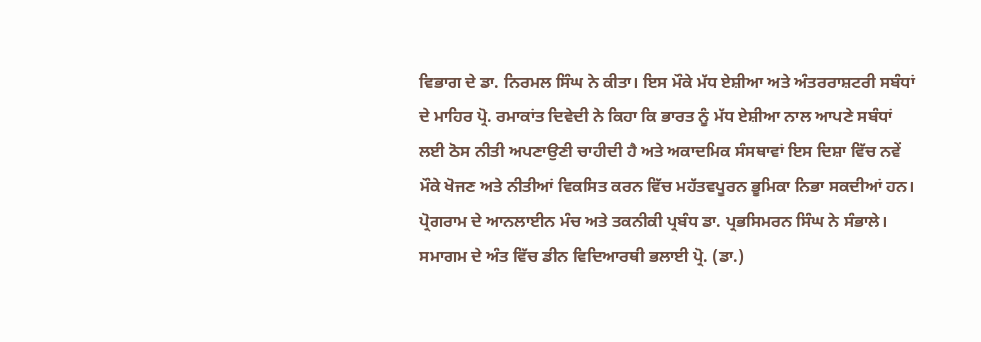ਵਿਭਾਗ ਦੇ ਡਾ. ਨਿਰਮਲ ਸਿੰਘ ਨੇ ਕੀਤਾ। ਇਸ ਮੌਕੇ ਮੱਧ ਏਸ਼ੀਆ ਅਤੇ ਅੰਤਰਰਾਸ਼ਟਰੀ ਸਬੰਧਾਂ ਦੇ ਮਾਹਿਰ ਪ੍ਰੋ. ਰਮਾਕਾਂਤ ਦਿਵੇਦੀ ਨੇ ਕਿਹਾ ਕਿ ਭਾਰਤ ਨੂੰ ਮੱਧ ਏਸ਼ੀਆ ਨਾਲ ਆਪਣੇ ਸਬੰਧਾਂ ਲਈ ਠੋਸ ਨੀਤੀ ਅਪਣਾਉਣੀ ਚਾਹੀਦੀ ਹੈ ਅਤੇ ਅਕਾਦਮਿਕ ਸੰਸਥਾਵਾਂ ਇਸ ਦਿਸ਼ਾ ਵਿੱਚ ਨਵੇਂ ਮੌਕੇ ਖੋਜਣ ਅਤੇ ਨੀਤੀਆਂ ਵਿਕਸਿਤ ਕਰਨ ਵਿੱਚ ਮਹੱਤਵਪੂਰਨ ਭੂਮਿਕਾ ਨਿਭਾ ਸਕਦੀਆਂ ਹਨ। ਪ੍ਰੋਗਰਾਮ ਦੇ ਆਨਲਾਈਨ ਮੰਚ ਅਤੇ ਤਕਨੀਕੀ ਪ੍ਰਬੰਧ ਡਾ. ਪ੍ਰਭਸਿਮਰਨ ਸਿੰਘ ਨੇ ਸੰਭਾਲੇ।
ਸਮਾਗਮ ਦੇ ਅੰਤ ਵਿੱਚ ਡੀਨ ਵਿਦਿਆਰਥੀ ਭਲਾਈ ਪ੍ਰੋ. (ਡਾ.)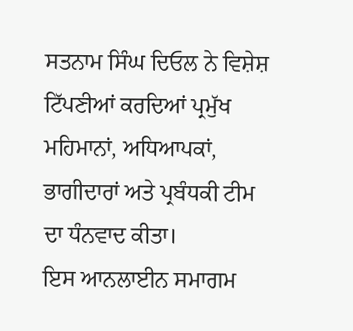ਸਤਨਾਮ ਸਿੰਘ ਦਿਓਲ ਨੇ ਵਿਸ਼ੇਸ਼ ਟਿੱਪਣੀਆਂ ਕਰਦਿਆਂ ਪ੍ਰਮੁੱਖ ਮਹਿਮਾਨਾਂ, ਅਧਿਆਪਕਾਂ, ਭਾਗੀਦਾਰਾਂ ਅਤੇ ਪ੍ਰਬੰਧਕੀ ਟੀਮ ਦਾ ਧੰਨਵਾਦ ਕੀਤਾ।
ਇਸ ਆਨਲਾਈਨ ਸਮਾਗਮ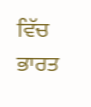ਵਿੱਚ ਭਾਰਤ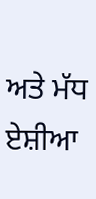ਅਤੇ ਮੱਧ ਏਸ਼ੀਆ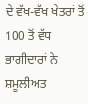ਦੇ ਵੱਖ-ਵੱਖ ਖੇਤਰਾਂ ਤੋਂ 100 ਤੋਂ ਵੱਧ ਭਾਗੀਦਾਰਾਂ ਨੇ ਸ਼ਮੂਲੀਅਤ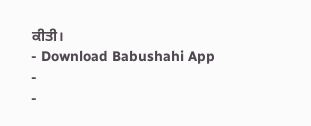ਕੀਤੀ।
- Download Babushahi App
-
-